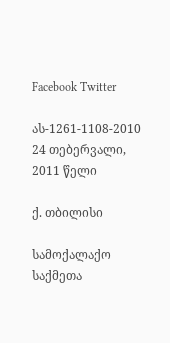Facebook Twitter

ას-1261-1108-2010 24 თებერვალი, 2011 წელი

ქ. თბილისი

სამოქალაქო საქმეთა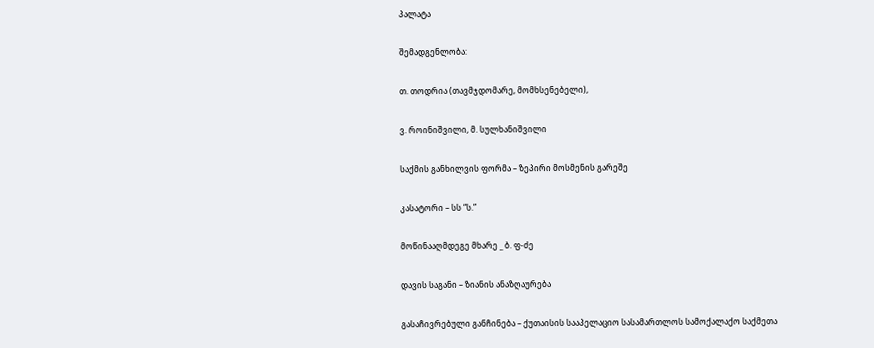პალატა

შემადგენლობა:

თ. თოდრია (თავმჯდომარე, მომხსენებელი),

ვ. როინიშვილი, მ. სულხანიშვილი

საქმის განხილვის ფორმა – ზეპირი მოსმენის გარეშე

კასატორი – სს “ს.”

მოწინააღმდეგე მხარე _ ბ. ფ-ძე

დავის საგანი – ზიანის ანაზღაურება

გასაჩივრებული განჩინება – ქუთაისის სააპელაციო სასამართლოს სამოქალაქო საქმეთა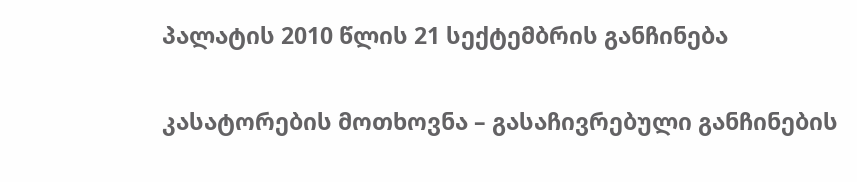პალატის 2010 წლის 21 სექტემბრის განჩინება

კასატორების მოთხოვნა – გასაჩივრებული განჩინების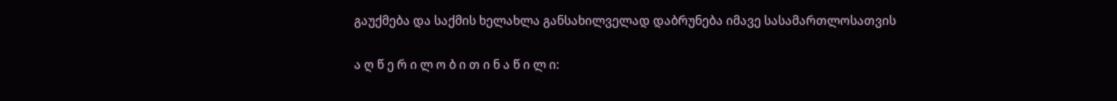გაუქმება და საქმის ხელახლა განსახილველად დაბრუნება იმავე სასამართლოსათვის

ა ღ წ ე რ ი ლ ო ბ ი თ ი ნ ა წ ი ლ ი: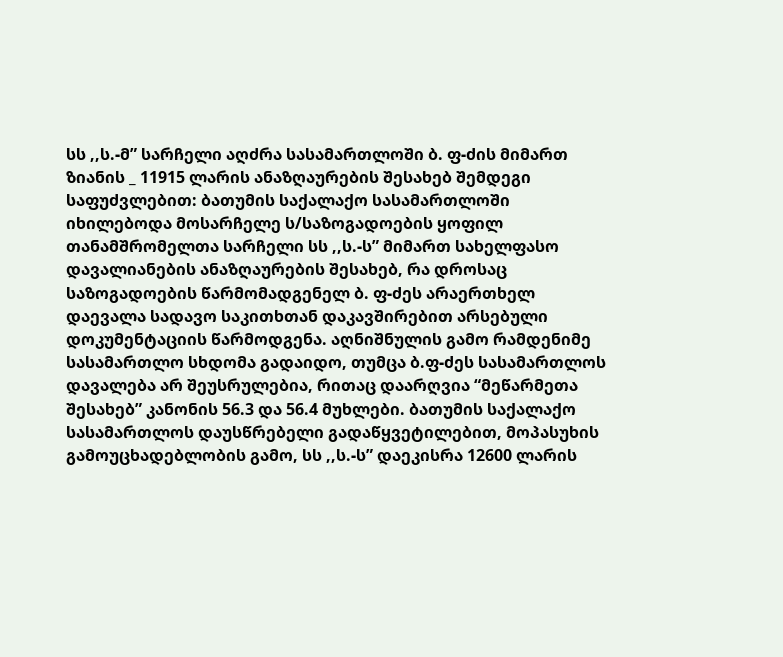სს ,,ს.-მ” სარჩელი აღძრა სასამართლოში ბ. ფ-ძის მიმართ ზიანის _ 11915 ლარის ანაზღაურების შესახებ შემდეგი საფუძვლებით: ბათუმის საქალაქო სასამართლოში იხილებოდა მოსარჩელე ს/საზოგადოების ყოფილ თანამშრომელთა სარჩელი სს ,,ს.-ს” მიმართ სახელფასო დავალიანების ანაზღაურების შესახებ, რა დროსაც საზოგადოების წარმომადგენელ ბ. ფ-ძეს არაერთხელ დაევალა სადავო საკითხთან დაკავშირებით არსებული დოკუმენტაციის წარმოდგენა. აღნიშნულის გამო რამდენიმე სასამართლო სხდომა გადაიდო, თუმცა ბ.ფ-ძეს სასამართლოს დავალება არ შეუსრულებია, რითაც დაარღვია “მეწარმეთა შესახებ” კანონის 56.3 და 56.4 მუხლები. ბათუმის საქალაქო სასამართლოს დაუსწრებელი გადაწყვეტილებით, მოპასუხის გამოუცხადებლობის გამო, სს ,,ს.-ს” დაეკისრა 12600 ლარის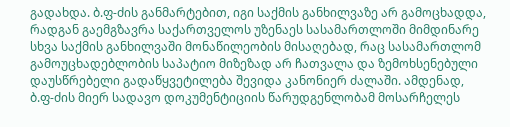გადახდა. ბ.ფ-ძის განმარტებით, იგი საქმის განხილვაზე არ გამოცხადდა, რადგან გაემგზავრა საქართველოს უზენაეს სასამართლოში მიმდინარე სხვა საქმის განხილვაში მონაწილეობის მისაღებად, რაც სასამართლომ გამოუცხადებლობის საპატიო მიზეზად არ ჩათვალა და ზემოხსენებული დაუსწრებელი გადაწყვეტილება შევიდა კანონიერ ძალაში. ამდენად, ბ.ფ-ძის მიერ სადავო დოკუმენტიციის წარუდგენლობამ მოსარჩელეს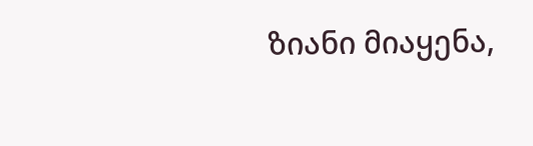ზიანი მიაყენა,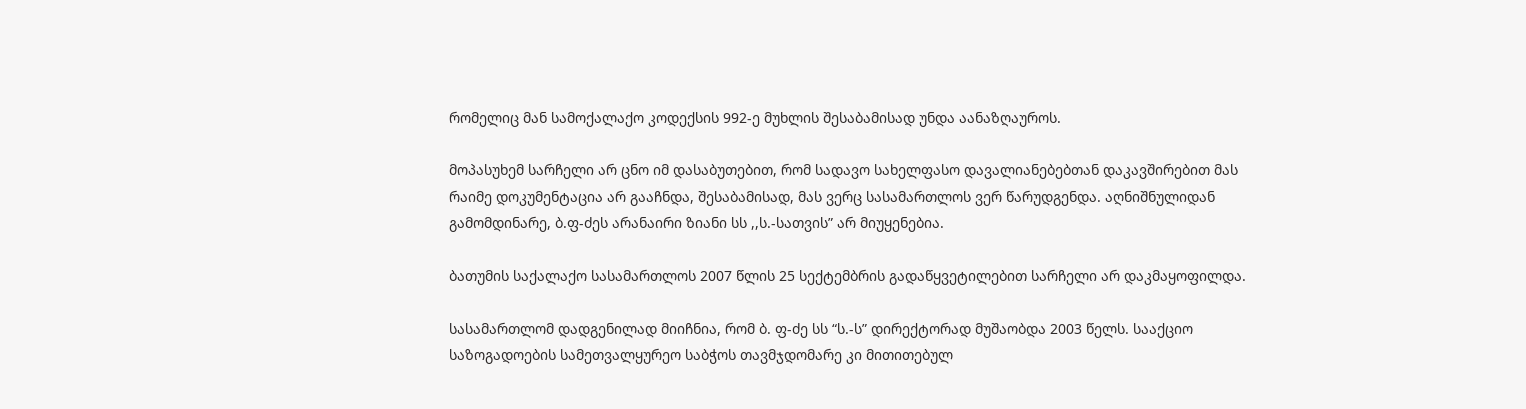რომელიც მან სამოქალაქო კოდექსის 992-ე მუხლის შესაბამისად უნდა აანაზღაუროს.

მოპასუხემ სარჩელი არ ცნო იმ დასაბუთებით, რომ სადავო სახელფასო დავალიანებებთან დაკავშირებით მას რაიმე დოკუმენტაცია არ გააჩნდა, შესაბამისად, მას ვერც სასამართლოს ვერ წარუდგენდა. აღნიშნულიდან გამომდინარე, ბ.ფ-ძეს არანაირი ზიანი სს ,,ს.-სათვის” არ მიუყენებია.

ბათუმის საქალაქო სასამართლოს 2007 წლის 25 სექტემბრის გადაწყვეტილებით სარჩელი არ დაკმაყოფილდა.

სასამართლომ დადგენილად მიიჩნია, რომ ბ. ფ-ძე სს “ს.-ს” დირექტორად მუშაობდა 2003 წელს. სააქციო საზოგადოების სამეთვალყურეო საბჭოს თავმჯდომარე კი მითითებულ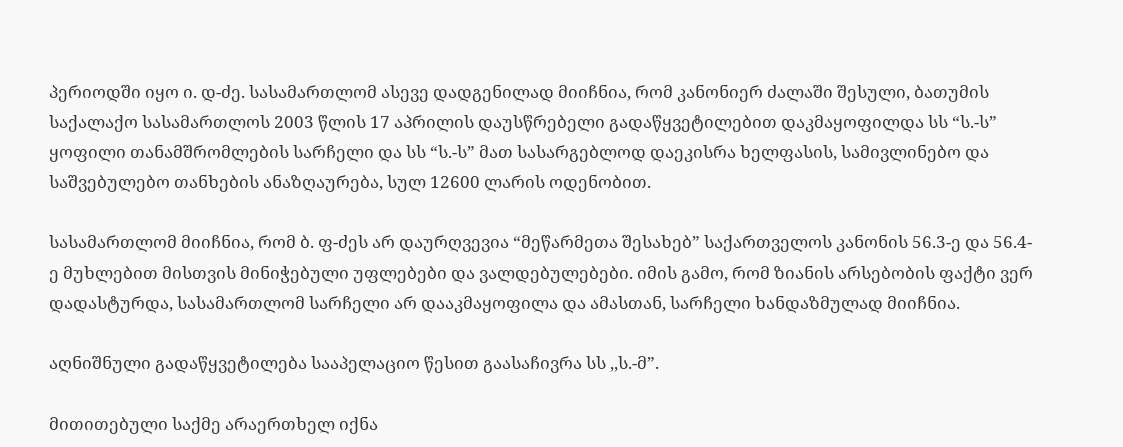პერიოდში იყო ი. დ-ძე. სასამართლომ ასევე დადგენილად მიიჩნია, რომ კანონიერ ძალაში შესული, ბათუმის საქალაქო სასამართლოს 2003 წლის 17 აპრილის დაუსწრებელი გადაწყვეტილებით დაკმაყოფილდა სს “ს.-ს” ყოფილი თანამშრომლების სარჩელი და სს “ს.-ს” მათ სასარგებლოდ დაეკისრა ხელფასის, სამივლინებო და საშვებულებო თანხების ანაზღაურება, სულ 12600 ლარის ოდენობით.

სასამართლომ მიიჩნია, რომ ბ. ფ-ძეს არ დაურღვევია “მეწარმეთა შესახებ” საქართველოს კანონის 56.3-ე და 56.4-ე მუხლებით მისთვის მინიჭებული უფლებები და ვალდებულებები. იმის გამო, რომ ზიანის არსებობის ფაქტი ვერ დადასტურდა, სასამართლომ სარჩელი არ დააკმაყოფილა და ამასთან, სარჩელი ხანდაზმულად მიიჩნია.

აღნიშნული გადაწყვეტილება სააპელაციო წესით გაასაჩივრა სს ,,ს.-მ”.

მითითებული საქმე არაერთხელ იქნა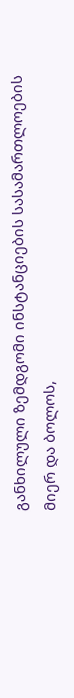განხილული ზემდგომი ინსტანციების სასამართლოების მიერ და ბოლოს,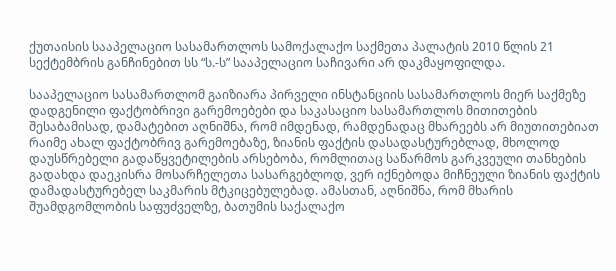ქუთაისის სააპელაციო სასამართლოს სამოქალაქო საქმეთა პალატის 2010 წლის 21 სექტემბრის განჩინებით სს “ს.-ს” სააპელაციო საჩივარი არ დაკმაყოფილდა.

სააპელაციო სასამართლომ გაიზიარა პირველი ინსტანციის სასამართლოს მიერ საქმეზე დადგენილი ფაქტობრივი გარემოებები და საკასაციო სასამართლოს მითითების შესაბამისად, დამატებით აღნიშნა, რომ იმდენად, რამდენადაც მხარეებს არ მიუთითებიათ რაიმე ახალ ფაქტობრივ გარემოებაზე, ზიანის ფაქტის დასადასტურებლად, მხოლოდ დაუსწრებელი გადაწყვეტილების არსებობა, რომლითაც საწარმოს გარკვეული თანხების გადახდა დაეკისრა მოსარჩელეთა სასარგებლოდ, ვერ იქნებოდა მიჩნეული ზიანის ფაქტის დამადასტურებელ საკმარის მტკიცებულებად. ამასთან, აღნიშნა, რომ მხარის შუამდგომლობის საფუძველზე, ბათუმის საქალაქო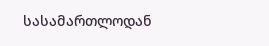სასამართლოდან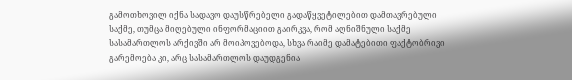გამოთხოვილ იქნა სადავო დაუსწრებელი გადაწყვეტილებით დამთავრებული საქმე, თუმცა მიღებული ინფორმაციით გაირკვა, რომ აღნიშნული საქმე სასამართლოს არქივში არ მოიპოვებოდა, სხვა რაიმე დამატებითი ფაქტობრივი გარემოება კი, არც სასამართლოს დაუდგენია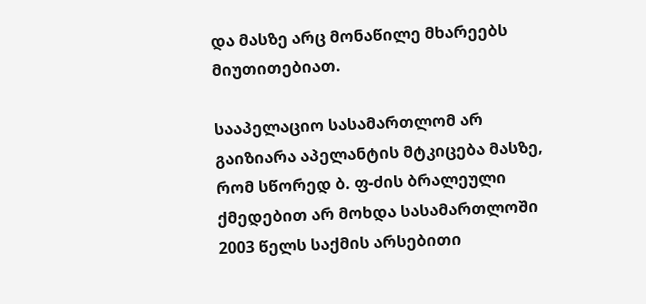და მასზე არც მონაწილე მხარეებს მიუთითებიათ.

სააპელაციო სასამართლომ არ გაიზიარა აპელანტის მტკიცება მასზე, რომ სწორედ ბ. ფ-ძის ბრალეული ქმედებით არ მოხდა სასამართლოში 2003 წელს საქმის არსებითი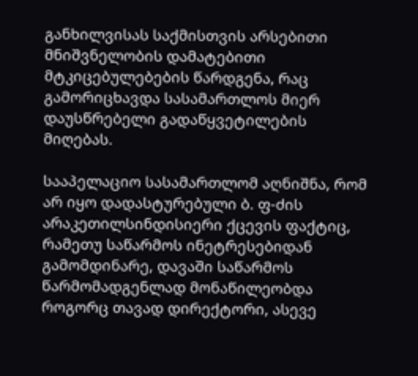განხილვისას საქმისთვის არსებითი მნიშვნელობის დამატებითი მტკიცებულებების წარდგენა, რაც გამორიცხავდა სასამართლოს მიერ დაუსწრებელი გადაწყვეტილების მიღებას.

სააპელაციო სასამართლომ აღნიშნა, რომ არ იყო დადასტურებული ბ. ფ-ძის არაკეთილსინდისიერი ქცევის ფაქტიც, რამეთუ საწარმოს ინეტრესებიდან გამომდინარე, დავაში საწარმოს წარმომადგენლად მონაწილეობდა როგორც თავად დირექტორი, ასევე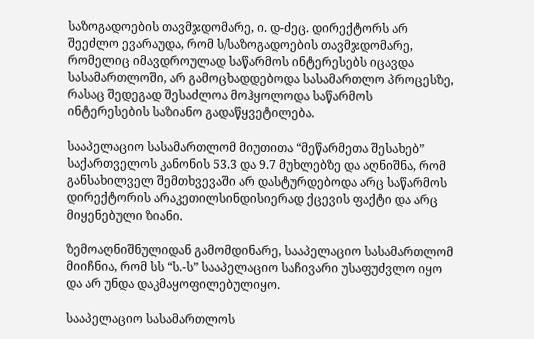საზოგადოების თავმჯდომარე, ი. დ-ძეც. დირექტორს არ შეეძლო ევარაუდა, რომ ს/საზოგადოების თავმჯდომარე, რომელიც იმავდროულად საწარმოს ინტერესებს იცავდა სასამართლოში, არ გამოცხადდებოდა სასამართლო პროცესზე, რასაც შედეგად შესაძლოა მოჰყოლოდა საწარმოს ინტერესების საზიანო გადაწყვეტილება.

სააპელაციო სასამართლომ მიუთითა “მეწარმეთა შესახებ” საქართველოს კანონის 53.3 და 9.7 მუხლებზე და აღნიშნა, რომ განსახილველ შემთხვევაში არ დასტურდებოდა არც საწარმოს დირექტორის არაკეთილსინდისიერად ქცევის ფაქტი და არც მიყენებული ზიანი.

ზემოაღნიშნულიდან გამომდინარე, სააპელაციო სასამართლომ მიიჩნია, რომ სს “ს.-ს” სააპელაციო საჩივარი უსაფუძვლო იყო და არ უნდა დაკმაყოფილებულიყო.

სააპელაციო სასამართლოს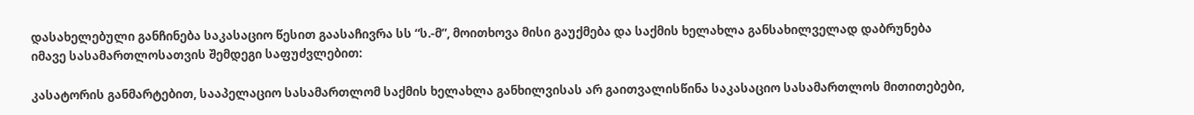დასახელებული განჩინება საკასაციო წესით გაასაჩივრა სს “ს.-მ”, მოითხოვა მისი გაუქმება და საქმის ხელახლა განსახილველად დაბრუნება იმავე სასამართლოსათვის შემდეგი საფუძვლებით:

კასატორის განმარტებით, სააპელაციო სასამართლომ საქმის ხელახლა განხილვისას არ გაითვალისწინა საკასაციო სასამართლოს მითითებები,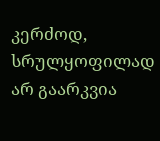კერძოდ, სრულყოფილად არ გაარკვია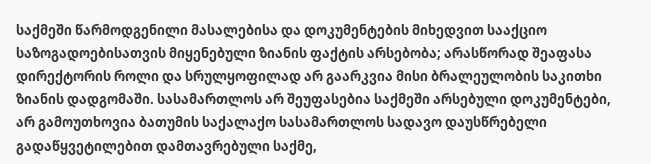საქმეში წარმოდგენილი მასალებისა და დოკუმენტების მიხედვით სააქციო საზოგადოებისათვის მიყენებული ზიანის ფაქტის არსებობა; არასწორად შეაფასა დირექტორის როლი და სრულყოფილად არ გაარკვია მისი ბრალეულობის საკითხი ზიანის დადგომაში. სასამართლოს არ შეუფასებია საქმეში არსებული დოკუმენტები, არ გამოუთხოვია ბათუმის საქალაქო სასამართლოს სადავო დაუსწრებელი გადაწყვეტილებით დამთავრებული საქმე,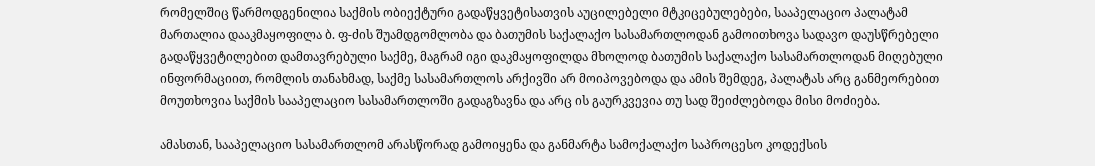რომელშიც წარმოდგენილია საქმის ობიექტური გადაწყვეტისათვის აუცილებელი მტკიცებულებები, სააპელაციო პალატამ მართალია დააკმაყოფილა ბ. ფ-ძის შუამდგომლობა და ბათუმის საქალაქო სასამართლოდან გამოითხოვა სადავო დაუსწრებელი გადაწყვეტილებით დამთავრებული საქმე, მაგრამ იგი დაკმაყოფილდა მხოლოდ ბათუმის საქალაქო სასამართლოდან მიღებული ინფორმაციით, რომლის თანახმად, საქმე სასამართლოს არქივში არ მოიპოვებოდა და ამის შემდეგ, პალატას არც განმეორებით მოუთხოვია საქმის სააპელაციო სასამართლოში გადაგზავნა და არც ის გაურკვევია თუ სად შეიძლებოდა მისი მოძიება.

ამასთან, სააპელაციო სასამართლომ არასწორად გამოიყენა და განმარტა სამოქალაქო საპროცესო კოდექსის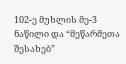102-ე მუხლის მე-3 ნაწილი და “მეწარმეთა შესახებ”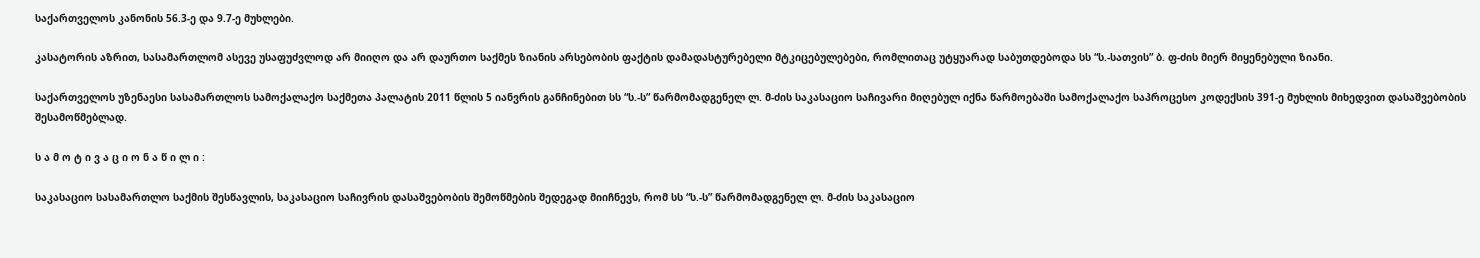საქართველოს კანონის 56.3-ე და 9.7-ე მუხლები.

კასატორის აზრით, სასამართლომ ასევე უსაფუძვლოდ არ მიიღო და არ დაურთო საქმეს ზიანის არსებობის ფაქტის დამადასტურებელი მტკიცებულებები, რომლითაც უტყუარად საბუთდებოდა სს “ს.-სათვის” ბ. ფ-ძის მიერ მიყენებული ზიანი.

საქართველოს უზენაესი სასამართლოს სამოქალაქო საქმეთა პალატის 2011 წლის 5 იანვრის განჩინებით სს “ს.-ს” წარმომადგენელ ლ. მ-ძის საკასაციო საჩივარი მიღებულ იქნა წარმოებაში სამოქალაქო საპროცესო კოდექსის 391-ე მუხლის მიხედვით დასაშვებობის შესამოწმებლად.

ს ა მ ო ტ ი ვ ა ც ი ო ნ ა წ ი ლ ი :

საკასაციო სასამართლო საქმის შესწავლის, საკასაციო საჩივრის დასაშვებობის შემოწმების შედეგად მიიჩნევს, რომ სს “ს.-ს” წარმომადგენელ ლ. მ-ძის საკასაციო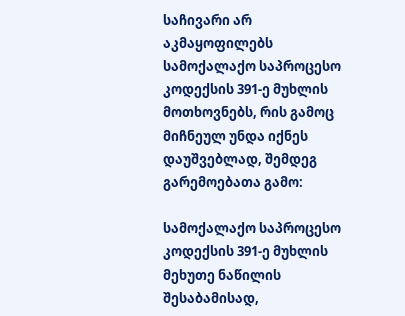საჩივარი არ აკმაყოფილებს სამოქალაქო საპროცესო კოდექსის 391-ე მუხლის მოთხოვნებს, რის გამოც მიჩნეულ უნდა იქნეს დაუშვებლად, შემდეგ გარემოებათა გამო:

სამოქალაქო საპროცესო კოდექსის 391-ე მუხლის მეხუთე ნაწილის შესაბამისად,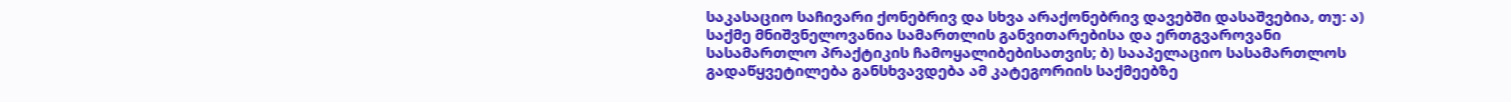საკასაციო საჩივარი ქონებრივ და სხვა არაქონებრივ დავებში დასაშვებია, თუ: ა) საქმე მნიშვნელოვანია სამართლის განვითარებისა და ერთგვაროვანი სასამართლო პრაქტიკის ჩამოყალიბებისათვის; ბ) სააპელაციო სასამართლოს გადაწყვეტილება განსხვავდება ამ კატეგორიის საქმეებზე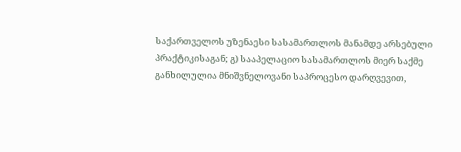საქართველოს უზენაესი სასამართლოს მანამდე არსებული პრაქტიკისაგან; გ) სააპელაციო სასამართლოს მიერ საქმე განხილულია მნიშვნელოვანი საპროცესო დარღვევით,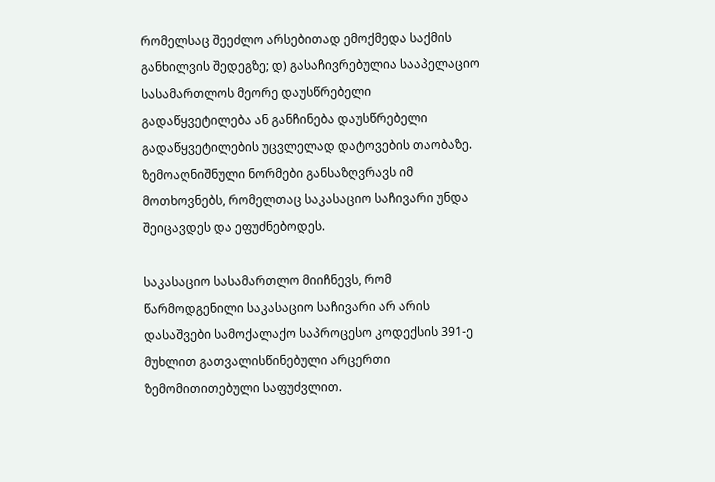რომელსაც შეეძლო არსებითად ემოქმედა საქმის განხილვის შედეგზე; დ) გასაჩივრებულია სააპელაციო სასამართლოს მეორე დაუსწრებელი გადაწყვეტილება ან განჩინება დაუსწრებელი გადაწყვეტილების უცვლელად დატოვების თაობაზე. ზემოაღნიშნული ნორმები განსაზღვრავს იმ მოთხოვნებს, რომელთაც საკასაციო საჩივარი უნდა შეიცავდეს და ეფუძნებოდეს.

საკასაციო სასამართლო მიიჩნევს, რომ წარმოდგენილი საკასაციო საჩივარი არ არის დასაშვები სამოქალაქო საპროცესო კოდექსის 391-ე მუხლით გათვალისწინებული არცერთი ზემომითითებული საფუძვლით.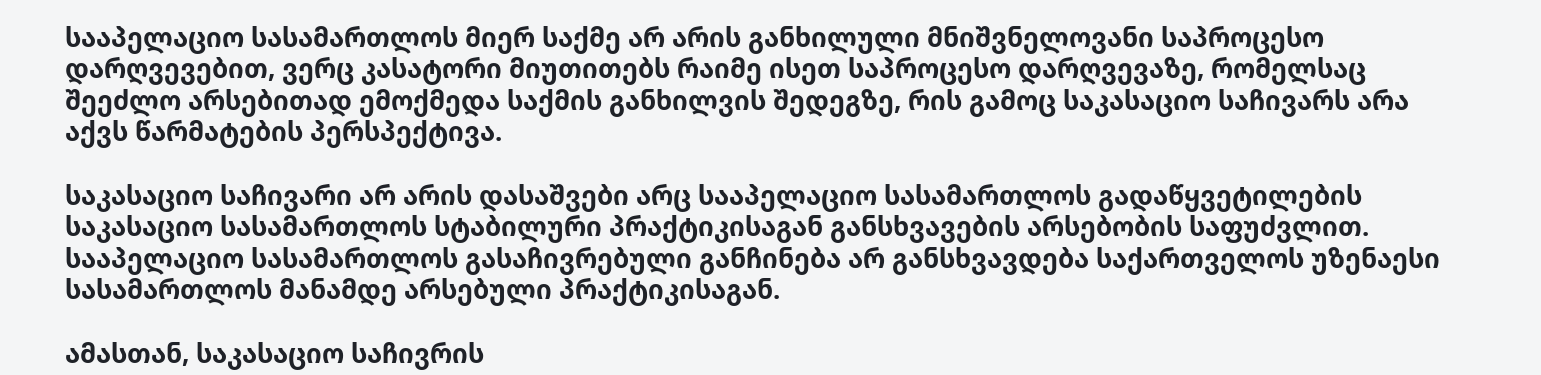სააპელაციო სასამართლოს მიერ საქმე არ არის განხილული მნიშვნელოვანი საპროცესო დარღვევებით, ვერც კასატორი მიუთითებს რაიმე ისეთ საპროცესო დარღვევაზე, რომელსაც შეეძლო არსებითად ემოქმედა საქმის განხილვის შედეგზე, რის გამოც საკასაციო საჩივარს არა აქვს წარმატების პერსპექტივა.

საკასაციო საჩივარი არ არის დასაშვები არც სააპელაციო სასამართლოს გადაწყვეტილების საკასაციო სასამართლოს სტაბილური პრაქტიკისაგან განსხვავების არსებობის საფუძვლით. სააპელაციო სასამართლოს გასაჩივრებული განჩინება არ განსხვავდება საქართველოს უზენაესი სასამართლოს მანამდე არსებული პრაქტიკისაგან.

ამასთან, საკასაციო საჩივრის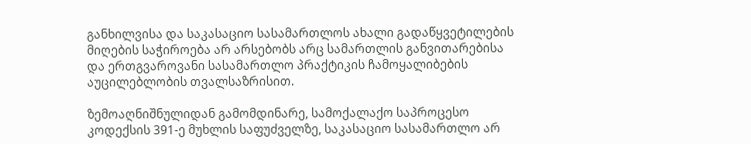განხილვისა და საკასაციო სასამართლოს ახალი გადაწყვეტილების მიღების საჭიროება არ არსებობს არც სამართლის განვითარებისა და ერთგვაროვანი სასამართლო პრაქტიკის ჩამოყალიბების აუცილებლობის თვალსაზრისით.

ზემოაღნიშნულიდან გამომდინარე, სამოქალაქო საპროცესო კოდექსის 391-ე მუხლის საფუძველზე, საკასაციო სასამართლო არ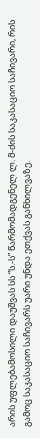არის უფლებამოსილი დაუშვას სს “ს.-ს” წარმომადგენელ ლ. მ-ძის საკასაციო საჩივარი, რის გამოც საკასაციო საჩივარს უარი უნდა ეთქვას განხილვაზე.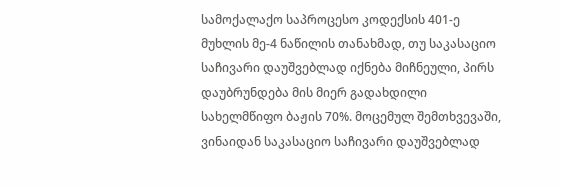სამოქალაქო საპროცესო კოდექსის 401-ე მუხლის მე-4 ნაწილის თანახმად, თუ საკასაციო საჩივარი დაუშვებლად იქნება მიჩნეული, პირს დაუბრუნდება მის მიერ გადახდილი სახელმწიფო ბაჟის 70%. მოცემულ შემთხვევაში, ვინაიდან საკასაციო საჩივარი დაუშვებლად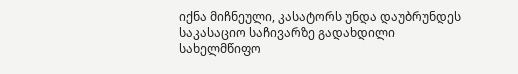იქნა მიჩნეული, კასატორს უნდა დაუბრუნდეს საკასაციო საჩივარზე გადახდილი სახელმწიფო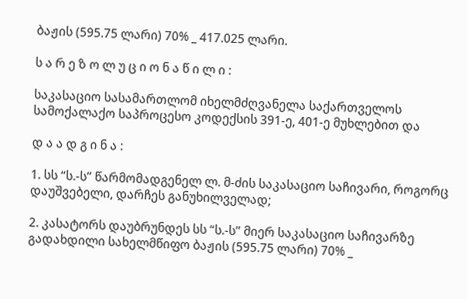ბაჟის (595.75 ლარი) 70% _ 417.025 ლარი.

ს ა რ ე ზ ო ლ უ ც ი ო ნ ა წ ი ლ ი :

საკასაციო სასამართლომ იხელმძღვანელა საქართველოს სამოქალაქო საპროცესო კოდექსის 391-ე, 401-ე მუხლებით და

დ ა ა დ გ ი ნ ა :

1. სს “ს.-ს” წარმომადგენელ ლ. მ-ძის საკასაციო საჩივარი, როგორც დაუშვებელი, დარჩეს განუხილველად;

2. კასატორს დაუბრუნდეს სს “ს.-ს” მიერ საკასაციო საჩივარზე გადახდილი სახელმწიფო ბაჟის (595.75 ლარი) 70% _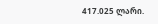417.025 ლარი.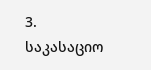3. საკასაციო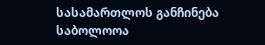სასამართლოს განჩინება საბოლოოა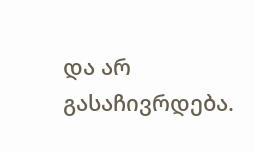და არ გასაჩივრდება.